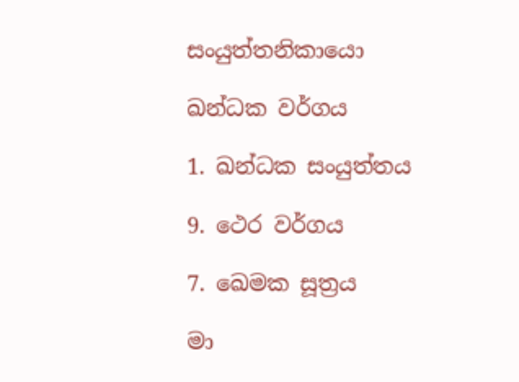සංයුත්තනිකායො

ඛන්ධක වර්ගය

1. ඛන්ධක සංයුත්තය

9. ථෙර වර්ගය

7. ඛෙමක සූත්‍රය

මා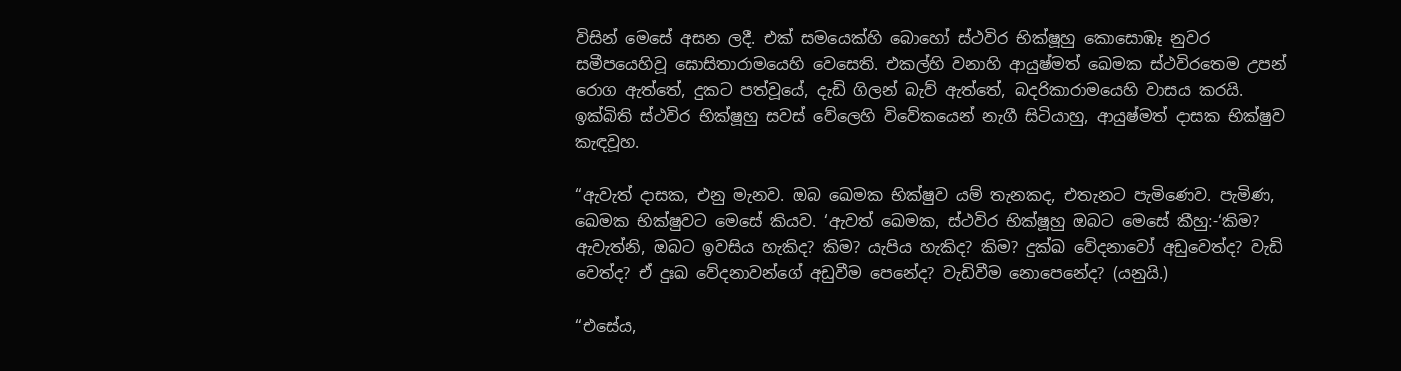විසින් මෙසේ අසන ලදී. එක් සමයෙක්හි බොහෝ ස්ථවිර භික්ෂූහු කොසොඹෑ නුවර සමීපයෙහිවූ ඝොසිතාරාමයෙහි වෙසෙති. එකල්හි වනාහි ආයුෂ්මත් ඛෙමක ස්ථවිරතෙම උපන් රොග ඇත්තේ, දුකට පත්වූයේ, දැඩි ගිලන් බැව් ඇත්තේ, බදරිකාරාමයෙහි වාසය කරයි. ඉක්බිති ස්ථවිර භික්ෂූහු සවස් වේලෙහි විවේකයෙන් නැගී සිටියාහු, ආයුෂ්මත් දාසක භික්ෂුව කැඳවූහ.

“ඇවැත් දාසක, එනු මැනව. ඔබ ඛෙමක භික්ෂුව යම් තැනකද, එතැනට පැමිණෙව. පැමිණ, ඛෙමක භික්ෂුවට මෙසේ කියව. ‘ඇවත් ඛෙමක, ස්ථවිර භික්ෂූහු ඔබට මෙසේ කීහු:-‘කිම? ඇවැත්නි, ඔබට ඉවසිය හැකිද? කිම? යැපිය හැකිද? කිම? දුක්ඛ වේදනාවෝ අඩුවෙත්ද? වැඩි වෙත්ද? ඒ දුඃඛ වේදනාවන්ගේ අඩුවීම පෙනේද? වැඩිවීම නොපෙනේද? (යනුයි.)

“එසේය,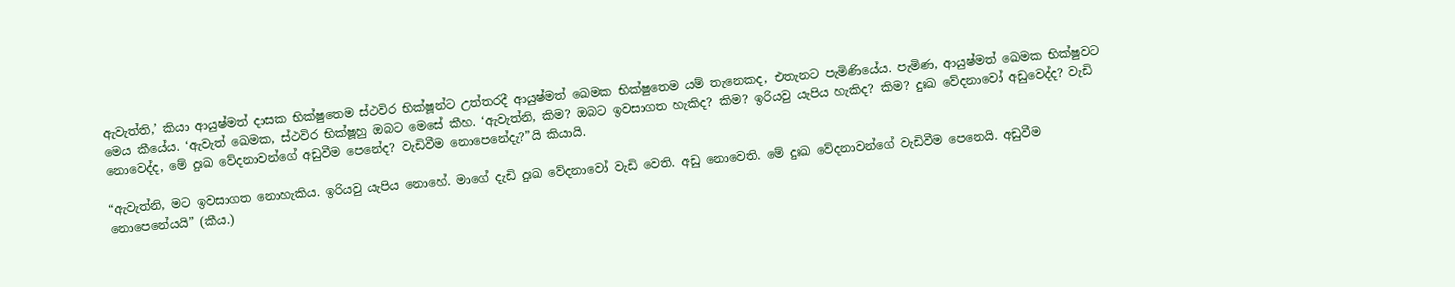ඇවැත්ති,’ කියා ආයුෂ්මත් දාසක භික්ෂුතෙම ස්ථවිර භික්ෂූන්ට උත්තරදී ආයුෂ්මත් ඛෙමක භික්ෂුතෙම යම් තැනෙකද, එතැනට පැමිණියේය. පැමිණ, ආයුෂ්මත් ඛෙමක භික්ෂුවට මෙය කීයේය. ‘ඇවැත් ඛෙමක, ස්ථවිර භික්ෂූහු ඔබට මෙසේ කීහ. ‘ඇවැත්නි, කිම? ඔබට ඉවසාගත හැකිද? කිම? ඉරියවු යැපිය හැකිද? කිම? දුඃඛ වේදනාවෝ අඩුවෙද්ද? වැඩි නොවෙද්ද, මේ දුඃඛ වේදනාවන්ගේ අඩුවීම පෙනේද? වැඩිවීම නොපෙනේදැ?”යි කියායි.

“ඇවැත්නි, මට ඉවසාගත නොහැකිය. ඉරියවු යැපිය නොහේ. මාගේ දැඩි දුඃඛ වේදනාවෝ වැඩි වෙති. අඩු නොවෙති. මේ දුඃඛ වේදනාවන්ගේ වැඩිවීම පෙනෙයි. අඩුවීම නොපෙනේයයි” (කීය.)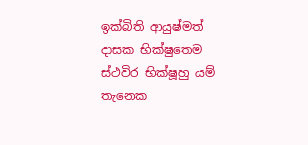ඉක්බිති ආයුෂ්මත් දාසක භික්ෂුතෙම ස්ථවිර භික්ෂූහු යම් තැනෙක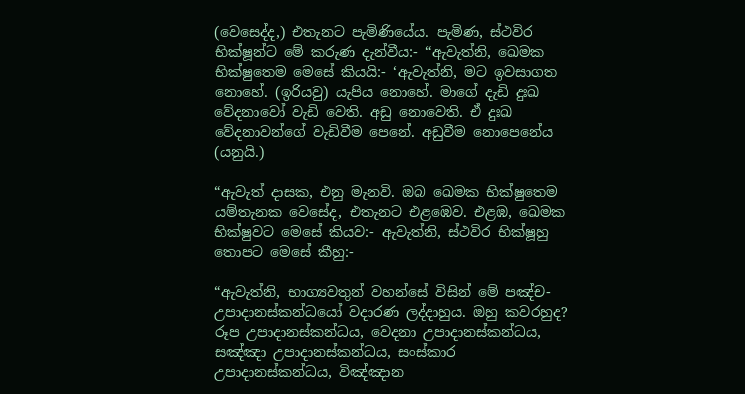(වෙසෙද්ද,) එතැනට පැමිණියේය. පැමිණ, ස්ථවිර භික්ෂූන්ට මේ කරුණ දැන්වීය:- “ඇවැත්නි, ඛෙමක භික්ෂුතෙම මෙසේ කියයි:- ‘ඇවැත්නි, මට ඉවසාගත නොහේ. (ඉරියවු) යැපිය නොහේ. මාගේ දැඩි දුඃඛ වේදනාවෝ වැඩි වෙති. අඩු නොවෙති. ඒ දුඃඛ වේදනාවන්ගේ වැඩිවීම පෙනේ. අඩුවීම නොපෙනේය (යනුයි.)

“ඇවැත් දාසක, එනු මැනවි. ඔබ ඛෙමක භික්ෂුතෙම යම්තැනක වෙසේද, එතැනට එළඹෙව. එළඹ, ඛෙමක භික්ෂුවට මෙසේ කියව:- ඇවැත්නි, ස්ථවිර භික්ෂූහු තොපට මෙසේ කීහු:-

“ඇවැත්නි, භාග්‍යවතුන් වහන්සේ විසින් මේ පඤ්ච-උපාදානස්කන්ධයෝ වදාරණ ලද්දාහුය. ඔහු කවරහුද? රූප උපාදානස්කන්ධය, වෙදනා උපාදානස්කන්ධය, සඤ්ඤා උපාදානස්කන්ධය, සංස්කාර උපාදානස්කන්ධය, විඤ්ඤාන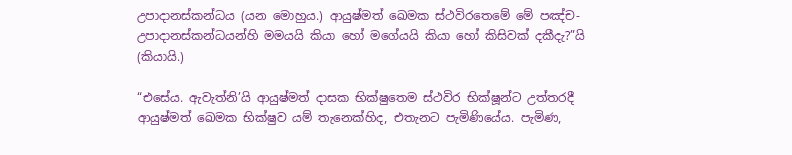උපාදානස්කන්ධය (යන මොහුය.) ආයුෂ්මත් ඛෙමක ස්ථවිරතෙමේ මේ පඤ්ච-උපාදානස්කන්ධයන්හි මමයයි කියා හෝ මගේයයි කියා හෝ කිසිවක් දකීදැ?”යි (කියායි.)

“එසේය. ඇවැත්නි’යි ආයුෂ්මත් දාසක භික්ෂුතෙම ස්ථවිර භික්ෂූන්ට උත්තරදී ආයුෂ්මත් ඛෙමක භික්ෂුව යම් තැනෙක්හිද, එතැනට පැමිණියේය. පැමිණ,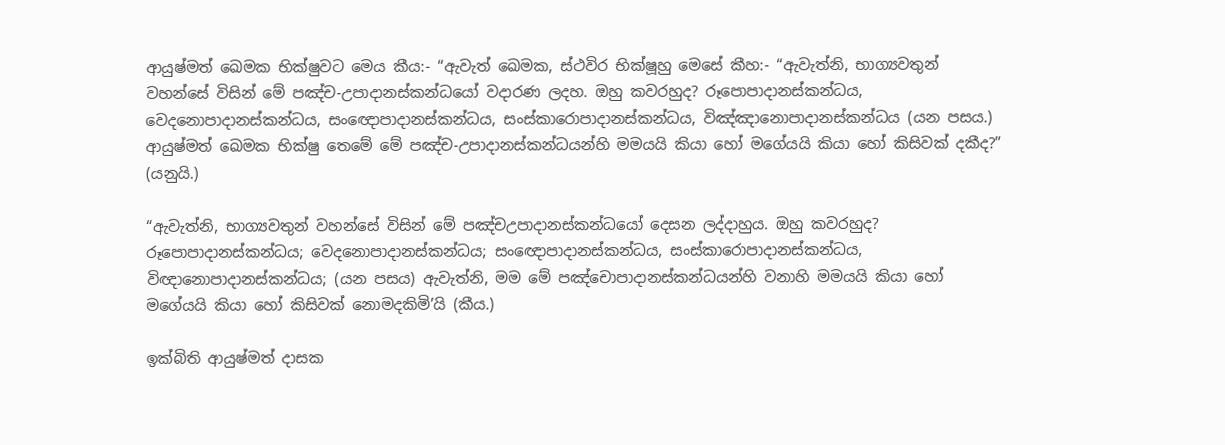ආයුෂ්මත් ඛෙමක භික්ෂුවට මෙය කීය:- “ඇවැත් ඛෙමක, ස්ථවිර භික්ෂූහු මෙසේ කීහ:- “ඇවැත්නි, භාග්‍යවතුන් වහන්සේ විසින් මේ පඤ්ච-උපාදානස්කන්ධයෝ වදාරණ ලදහ. ඔහු කවරහුද? රූපොපාදානස්කන්ධය, වෙදනොපාදානස්කන්ධය, සංඥොපාදානස්කන්ධය, සංස්කාරොපාදානස්කන්ධය, විඤ්ඤානොපාදානස්කන්ධය (යන පසය.) ආයුෂ්මත් ඛෙමක භික්ෂු තෙමේ මේ පඤ්ච-උපාදානස්කන්ධයන්හි මමයයි කියා හෝ මගේයයි කියා හෝ කිසිවක් දකීද?” (යනුයි.)

“ඇවැත්නි, භාග්‍යවතුන් වහන්සේ විසින් මේ පඤ්චඋපාදානස්කන්ධයෝ දෙසන ලද්දාහුය. ඔහු කවරහුද? රූපොපාදානස්කන්ධය; වෙදනොපාදානස්කන්ධය; සංඥොපාදානස්කන්ධය, සංස්කාරොපාදානස්කන්ධය, විඥානොපාදානස්කන්ධය; (යන පසය) ඇවැත්නි, මම මේ පඤ්චොපාදානස්කන්ධයන්හි වනාහි මමයයි කියා හෝ මගේයයි කියා හෝ කිසිවක් නොමදකිමි’යි (කීය.)

ඉක්බිති ආයුෂ්මත් දාසක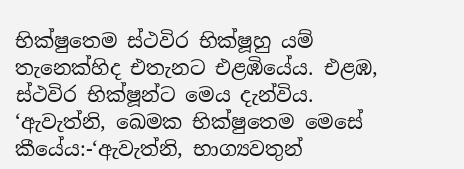භික්ෂුතෙම ස්ථවිර භික්ෂූහු යම් තැනෙක්හිද එතැනට එළඹියේය. එළඹ, ස්ථවිර භික්ෂූන්ට මෙය දැන්විය. ‘ඇවැත්නි, ඛෙමක භික්ෂුතෙම මෙසේ කීයේය:-‘ඇවැත්නි, භාග්‍යවතුන්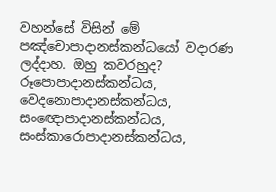වහන්සේ විසින් මේ පඤ්චොපාදානස්කන්ධයෝ වදාරණ ලද්දාහ. ඔහු කවරහුද? රූපොපාදානස්කන්ධය, වෙදනොපාදානස්කන්ධය, සංඥොපාදානස්කන්ධය, සංස්කාරොපාදානස්කන්ධය,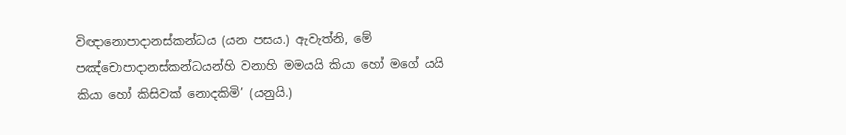විඥානොපාදානස්කන්ධය (යන පසය.) ඇවැත්නි, මේ පඤ්චොපාදානස්කන්ධයන්හි වනාහි මමයයි කියා හෝ මගේ යයි කියා හෝ කිසිවක් නොදකිමි’ (යනුයි.)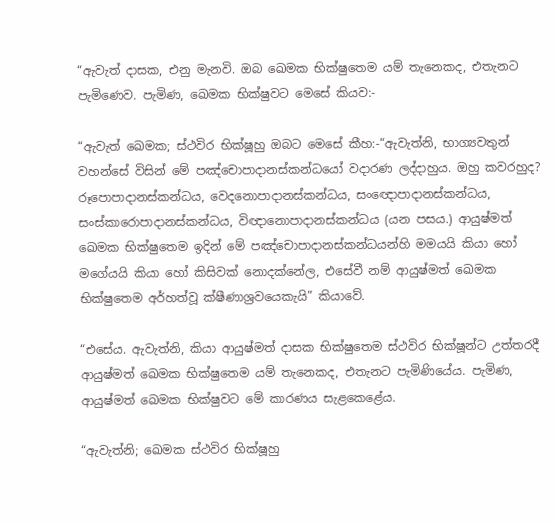“ඇවැත් දාසක, එනු මැනවි. ඔබ ඛෙමක භික්ෂුතෙම යම් තැනෙකද, එතැනට පැමිණෙව. පැමිණ, ඛෙමක භික්ෂුවට මෙසේ කියව:-

“ඇවැත් ඛෙමක; ස්ථවිර භික්ෂූහු ඔබට මෙසේ කීහ:-“ඇවැත්නි, භාග්‍යවතුන් වහන්සේ විසින් මේ පඤ්චොපාදානස්කන්ධයෝ වදාරණ ලද්දාහුය. ඔහු කවරහුද? රූපොපාදානස්කන්ධය, වෙදනොපාදානස්කන්ධය, සංඥොපාදානස්කන්ධය, සංස්කාරොපාදානස්කන්ධය, විඥානොපාදානස්කන්ධය (යන පසය.) ආයුෂ්මත් ඛෙමක භික්ෂුතෙම ඉදින් මේ පඤ්චොපාදානස්කන්ධයන්හි මමයයි කියා හෝ මගේයයි කියා හෝ කිසිවක් නොදක්නේල, එසේවී නම් ආයුෂ්මත් ඛෙමක භික්ෂුතෙම අර්හත්වූ ක්ෂීණාශ්‍රවයෙකැයි” කියාවේ.

“එසේය. ඇවැත්නි, කියා ආයුෂ්මත් දාසක භික්ෂුතෙම ස්ථවිර භික්ෂූන්ට උත්තරදී ආයුෂ්මත් ඛෙමක භික්ෂුතෙම යම් තැනෙකද, එතැනට පැමිණියේය. පැමිණ, ආයුෂ්මත් ඛෙමක භික්ෂුවට මේ කාරණය සැළකෙළේය.

“ඇවැත්නි; ඛෙමක ස්ථවිර භික්ෂූහු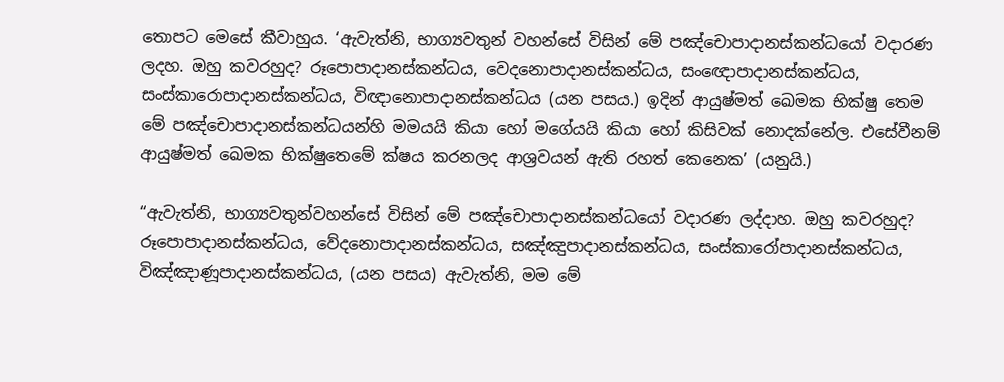තොපට මෙසේ කීවාහුය. ‘ඇවැත්නි, භාග්‍යවතුන් වහන්සේ විසින් මේ පඤ්චොපාදානස්කන්ධයෝ වදාරණ ලදහ. ඔහු කවරහුද? රූපොපාදානස්කන්ධය, වෙදනොපාදානස්කන්ධය, සංඥොපාදානස්කන්ධය, සංස්කාරොපාදානස්කන්ධය, විඥානොපාදානස්කන්ධය (යන පසය.) ඉදින් ආයුෂ්මත් ඛෙමක භික්ෂු තෙම මේ පඤ්චොපාදානස්කන්ධයන්හි මමයයි කියා හෝ මගේයයි කියා හෝ කිසිවක් නොදක්නේල. එසේවීනම් ආයුෂ්මත් ඛෙමක භික්ෂුතෙමේ ක්ෂය කරනලද ආශ්‍රවයන් ඇති රහත් කෙනෙක’ (යනුයි.)

“ඇවැත්නි, භාග්‍යවතුන්වහන්සේ විසින් මේ පඤ්චොපාදානස්කන්ධයෝ වදාරණ ලද්දාහ. ඔහු කවරහුද? රූපොපාදානස්කන්ධය, වේදනොපාදානස්කන්ධය, සඤ්ඤුපාදානස්කන්ධය, සංස්කාරෝපාදානස්කන්ධය, විඤ්ඤාණූපාදානස්කන්ධය, (යන පසය) ඇවැත්නි, මම මේ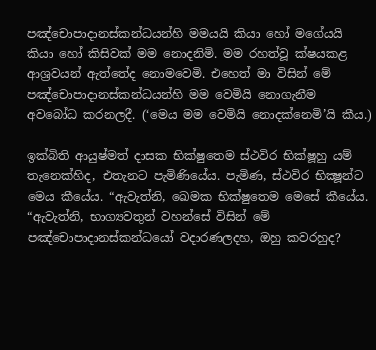පඤ්චොපාදානස්කන්ධයන්හි මමයයි කියා හෝ මගේයයි කියා හෝ කිසිවක් මම නොදනිමි. මම රහත්වූ ක්ෂයකළ ආශ්‍රවයන් ඇත්තේද නොමවෙමි. එහෙත් මා විසින් මේ පඤ්චොපාදානස්කන්ධයන්හි මම වෙමියි නොගැනීම අවබෝධ කරනලදී. (‘මෙය මම වෙමියි නොදක්නෙමි’යි කීය.)

ඉක්බිති ආයුෂ්මත් දාසක භික්ෂුතෙම ස්ථවිර භික්ෂූහු යම් තැනෙක්හිද, එතැනට පැමිණියේය. පැමිණ, ස්ථවිර භික්‍ෂූන්ට මෙය කීයේය. “ඇවැත්නි, ඛෙමක භික්ෂුතෙම මෙසේ කීයේය. “ඇවැත්නි, භාග්‍යවතුන් වහන්සේ විසින් මේ පඤ්චොපාදානස්කන්ධයෝ වදාරණලදහ, ඔහු කවරහුද?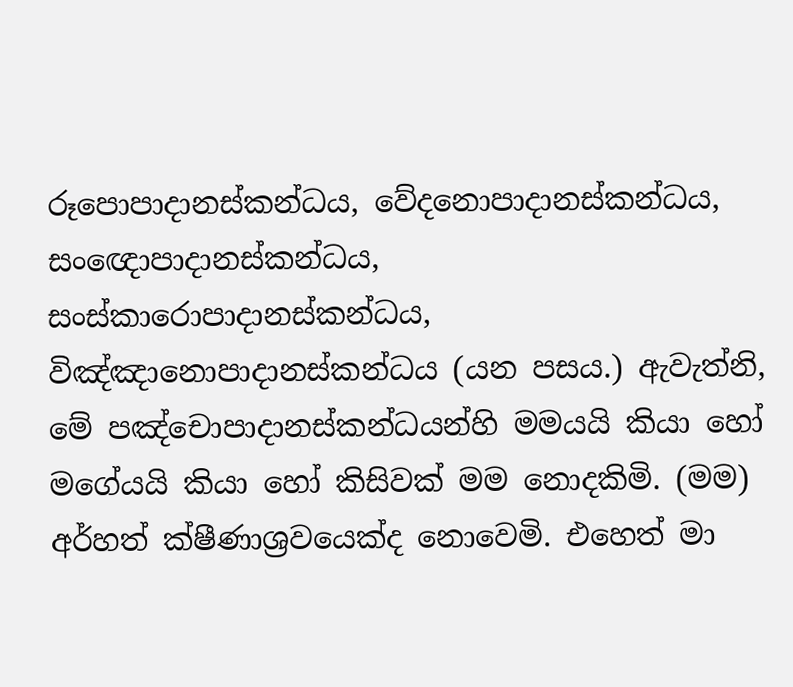රූපොපාදානස්කන්ධය, වේදනොපාදානස්කන්ධය, සංඥොපාදානස්කන්ධය, සංස්කාරොපාදානස්කන්ධය, විඤ්ඤානොපාදානස්කන්ධය (යන පසය.) ඇවැත්නි, මේ පඤ්චොපාදානස්කන්ධයන්හි මමයයි කියා හෝ මගේයයි කියා හෝ කිසිවක් මම නොදකිමි. (මම) අර්හත් ක්ෂීණාශ්‍රවයෙක්ද නොවෙමි. එහෙත් මා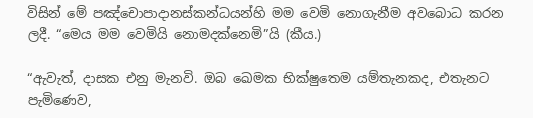විසින් මේ පඤ්චොපාදානස්කන්ධයන්හි මම වෙමි නොගැනීම අවබොධ කරන ලදී. “මෙය මම වෙමියි නොමදක්නෙමි”යි (කීය.)

“ඇවැත්, දාසක එනු මැනවි. ඔබ ඛෙමක භික්ෂුතෙම යම්තැනකද, එතැනට පැමිණෙව,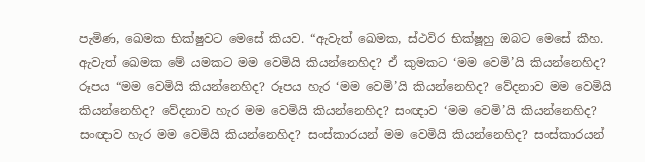පැමිණ, ඛෙමක භික්ෂුවට මෙසේ කියව. “ඇවැත් ඛෙමක, ස්ථවිර භික්ෂූහු ඔබට මෙසේ කීහ. ඇවැත් ඛෙමක මේ යමකට මම වෙමියි කියන්නෙහිද? ඒ කුමකට ‘මම වෙමි’යි කියන්නෙහිද? රූපය “මම වෙමියි කියන්නෙහිද? රූපය හැර ‘මම වෙමි’යි කියන්නෙහිද? වේදනාව මම වෙමියි කියන්නෙහිද? වේදනාව හැර මම වෙමියි කියන්නෙහිද? සංඥාව ‘මම වෙමි’යි කියන්නෙහිද? සංඥාව හැර මම වෙමියි කියන්නෙහිද? සංස්කාරයන් මම වෙමියි කියන්නෙහිද? සංස්කාරයන්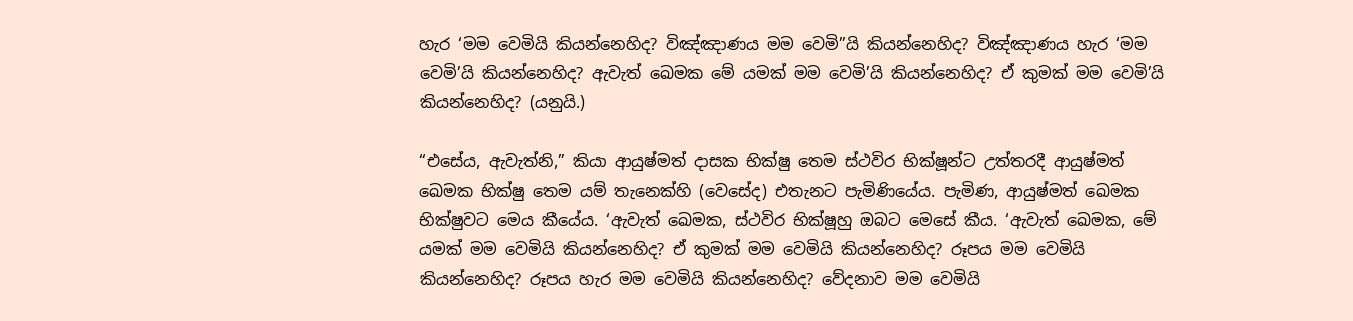හැර ‘මම වෙමියි කියන්නෙහිද? විඤ්ඤාණය මම වෙමි”යි කියන්නෙහිද? විඤ්ඤාණය හැර ‘මම වෙමි’යි කියන්නෙහිද? ඇවැත් ඛෙමක මේ යමක් මම වෙමි’යි කියන්නෙහිද? ඒ කුමක් මම වෙමි’යි කියන්නෙහිද? (යනුයි.)

“එසේය, ඇවැත්නි,” කියා ආයුෂ්මත් දාසක භික්ෂු තෙම ස්ථවිර භික්ෂූන්ට උත්තරදී ආයුෂ්මත් ඛෙමක භික්ෂු තෙම යම් තැනෙක්හි (වෙසේද) එතැනට පැමිණියේය. පැමිණ, ආයුෂ්මත් ඛෙමක භික්ෂුවට මෙය කීයේය. ‘ඇවැත් ඛෙමක, ස්ථවිර භික්ෂූහු ඔබට මෙසේ කීය. ‘ඇවැත් ඛෙමක, මේ යමක් මම වෙමියි කියන්නෙහිද? ඒ කුමක් මම වෙමියි කියන්නෙහිද? රූපය මම වෙමියි කියන්නෙහිද? රූපය හැර මම වෙමියි කියන්නෙහිද? වේදනාව මම වෙමියි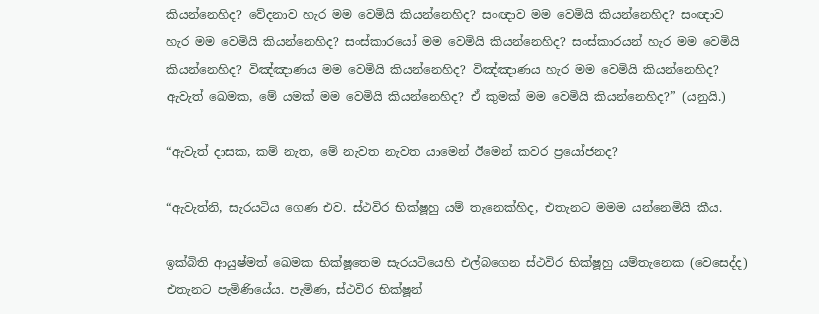කියන්නෙහිද? වේදනාව හැර මම වෙමියි කියන්නෙහිද? සංඥාව මම වෙමියි කියන්නෙහිද? සංඥාව හැර මම වෙමියි කියන්නෙහිද? සංස්කාරයෝ මම වෙමියි කියන්නෙහිද? සංස්කාරයන් හැර මම වෙමියි කියන්නෙහිද? විඤ්ඤාණය මම වෙමියි කියන්නෙහිද? විඤ්ඤාණය හැර මම වෙමියි කියන්නෙහිද? ඇවැත් ඛෙමක, මේ යමක් මම වෙමියි කියන්නෙහිද? ඒ කුමක් මම වෙමියි කියන්නෙහිද?” (යනුයි.)

“ඇවැත් දාසක, කම් නැත, මේ නැවත නැවත යාමෙන් ඊමෙන් කවර ප්‍රයෝජනද?

“ඇවැත්නි, සැරයටිය ගෙණ එව. ස්ථවිර භික්ෂූහු යම් තැනෙක්හිද, එතැනට මමම යන්නෙමියි කීය.

ඉක්බිති ආයුෂ්මත් ඛෙමක භික්ෂූතෙම සැරයටියෙහි එල්බගෙන ස්ථවිර භික්ෂූහු යම්තැනෙක (වෙසෙද්ද) එතැනට පැමිණියේය. පැමිණ, ස්ථවිර භික්ෂූන්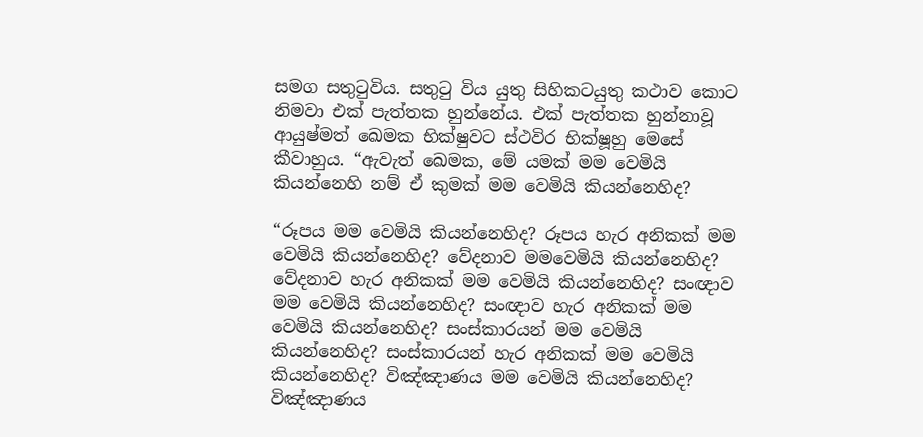සමග සතුටුවිය. සතුටු විය යුතු සිහිකටයුතු කථාව කොට නිමවා එක් පැත්තක හුන්නේය. එක් පැත්තක හුන්නාවූ ආයුෂ්මත් ඛෙමක භික්ෂුවට ස්ථවිර භික්ෂූහු මෙසේ කීවාහුය. “ඇවැත් ඛෙමක, මේ යමක් මම වෙමියි කියන්නෙහි නම් ඒ කුමක් මම වෙමියි කියන්නෙහිද?

“රූපය මම වෙමියි කියන්නෙහිද? රූපය හැර අනිකක් මම වෙමියි කියන්නෙහිද? වේදනාව මමවෙමියි කියන්නෙහිද? වේදනාව හැර අනිකක් මම වෙමියි කියන්නෙහිද? සංඥාව මම වෙමියි කියන්නෙහිද? සංඥාව හැර අනිකක් මම වෙමියි කියන්නෙහිද? සංස්කාරයන් මම වෙමියි කියන්නෙහිද? සංස්කාරයන් හැර අනිකක් මම වෙමියි කියන්නෙහිද? විඤ්ඤාණය මම වෙමියි කියන්නෙහිද? විඤ්ඤාණය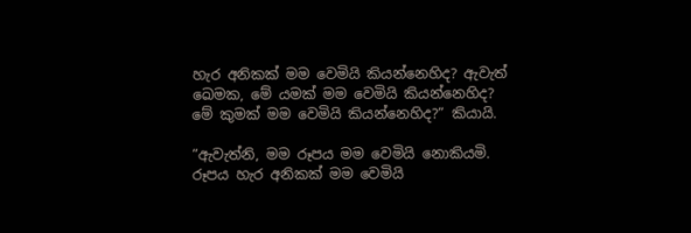හැර අනිකක් මම වෙමියි කියන්නෙහිද? ඇවැත් ඛෙමක, මේ යමක් මම වෙමියි කියන්නෙහිද? මේ කුමක් මම වෙමියි කියන්නෙහිද?” කියායි.

“ඇවැත්නි, මම රූපය මම වෙමියි නොකියමි. රූපය හැර අනිකක් මම වෙමියි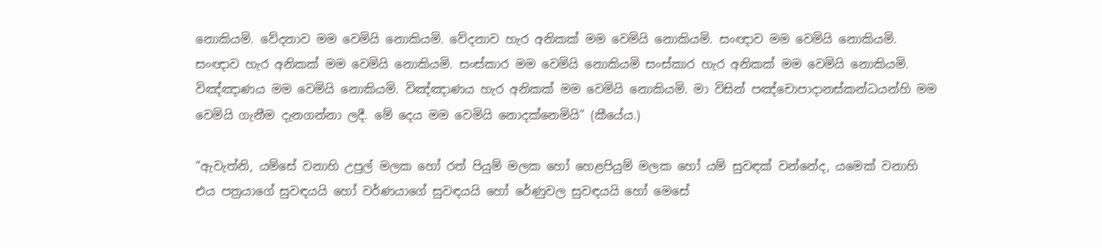නොකියමි. වේදනාව මම වෙමියි නොකියමි. වේදනාව හැර අනිකක් මම වෙමියි නොකියමි. සංඥාව මම වෙමියි නොකියමි. සංඥාව හැර අනිකක් මම වෙමියි නොකියමි. සංස්කාර මම වෙමියි නොකියමි සංස්කාර හැර අනිකක් මම වෙමියි නොකියමි. විඤ්ඤාණය මම වෙමියි නොකියමි. විඤ්ඤාණය හැර අනිකක් මම වෙමියි නොකියමි. මා විසින් පඤ්චොපාදානස්කන්ධයන්හි මම වෙමියි ගැනීම දැනගන්නා ලදී. මේ දෙය මම වෙමියි නොදක්නෙමියි” (කීයේය.)

“ඇවැත්නි, යම්සේ වනාහි උපුල් මලක හෝ රත් පියුම් මලක හෝ හෙළපියුම් මලක හෝ යම් සුවඳක් වන්නේද, යමෙක් වනාහි එය පත්‍රයාගේ සුවඳයයි හෝ වර්ණයාගේ සුවඳයයි හෝ රේණුවල සුවඳයයි හෝ මෙසේ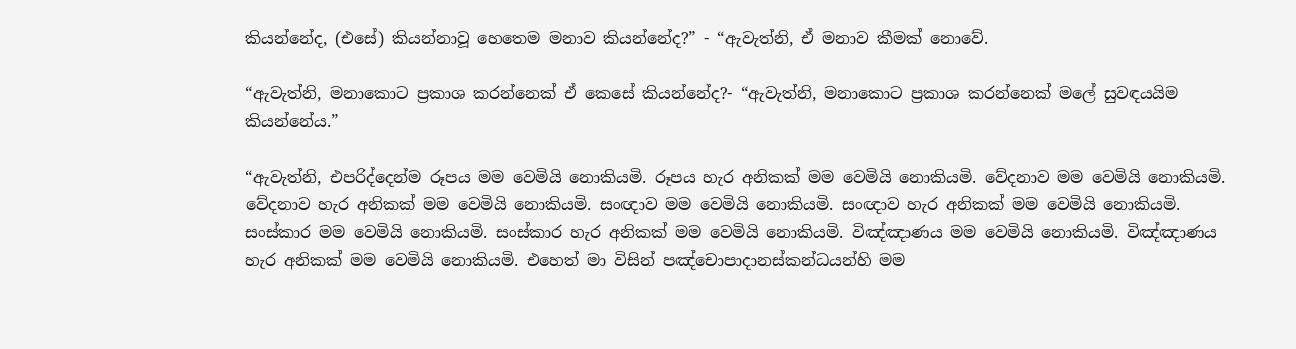කියන්නේද, (එසේ) කියන්නාවූ හෙතෙම මනාව කියන්නේද?” - “ඇවැත්නි, ඒ මනාව කීමක් නොවේ.

“ඇවැත්නි, මනාකොට ප්‍රකාශ කරන්නෙක් ඒ කෙසේ කියන්නේද?- “ඇවැත්නි, මනාකොට ප්‍රකාශ කරන්නෙක් මලේ සුවඳයයිම කියන්නේය.”

“ඇවැත්නි, එපරිද්දෙන්ම රූපය මම වෙමියි නොකියමි. රූපය හැර අනිකක් මම වෙමියි නොකියමි. වේදනාව මම වෙමියි නොකියමි. වේදනාව හැර අනිකක් මම වෙමියි නොකියමි. සංඥාව මම වෙමියි නොකියමි. සංඥාව හැර අනිකක් මම වෙමියි නොකියමි. සංස්කාර මම වෙමියි නොකියමි. සංස්කාර හැර අනිකක් මම වෙමියි නොකියමි. විඤ්ඤාණය මම වෙමියි නොකියමි. විඤ්ඤාණය හැර අනිකක් මම වෙමියි නොකියමි. එහෙත් මා විසින් පඤ්චොපාදානස්කන්ධයන්හි මම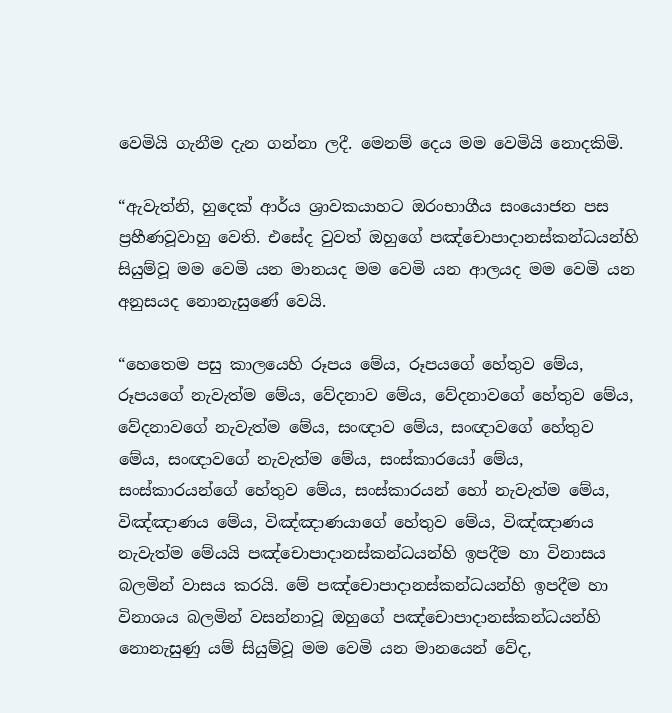වෙමියි ගැනීම දැන ගන්නා ලදී. මෙනම් දෙය මම වෙමියි නොදකිමි.

“ඇවැත්නි, හුදෙක් ආර්ය ශ්‍රාවකයාහට ඔරංභාගීය සංයොජන පස ප්‍රහීණවූවාහු වෙති. එසේද වුවත් ඔහුගේ පඤ්චොපාදානස්කන්ධයන්හි සියුම්වූ මම වෙමි යන මානයද මම වෙමි යන ආලයද මම වෙමි යන අනුසයද නොනැසුණේ වෙයි.

“හෙතෙම පසු කාලයෙහි රූපය මේය, රූපයගේ හේතුව මේය, රූපයගේ නැවැත්ම මේය, වේදනාව මේය, වේදනාවගේ හේතුව මේය, වේදනාවගේ නැවැත්ම මේය, සංඥාව මේය, සංඥාවගේ හේතුව මේය, සංඥාවගේ නැවැත්ම මේය, සංස්කාරයෝ මේය, සංස්කාරයන්ගේ හේතුව මේය, සංස්කාරයන් හෝ නැවැත්ම මේය, විඤ්ඤාණය මේය, විඤ්ඤාණයාගේ හේතුව මේය, විඤ්ඤාණය නැවැත්ම මේයයි පඤ්චොපාදානස්කන්ධයන්හි ඉපදීම හා විනාසය බලමින් වාසය කරයි. මේ පඤ්චොපාදානස්කන්ධයන්හි ඉපදීම හා විනාශය බලමින් වසන්නාවූ ඔහුගේ පඤ්චොපාදානස්කන්ධයන්හි නොනැසුණු යම් සියුම්වූ මම වෙමි යන මානයෙන් වේද,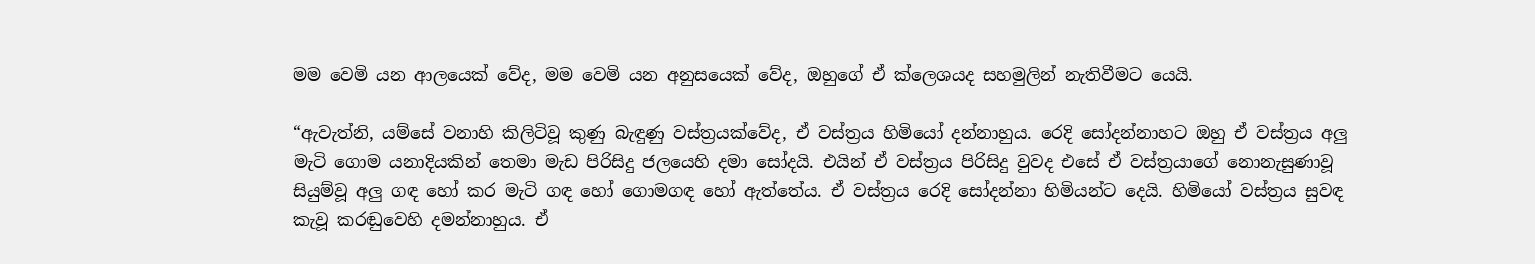මම වෙමි යන ආලයෙක් වේද, මම වෙමි යන අනුසයෙක් වේද, ඔහුගේ ඒ ක්ලෙශයද සහමුලින් නැතිවීමට යෙයි.

“ඇවැත්නි, යම්සේ වනාහි කිලිටිවූ කුණු බැඳුණු වස්ත්‍රයක්වේද, ඒ වස්ත්‍රය හිමියෝ දන්නාහුය. රෙදි සෝදන්නාහට ඔහු ඒ වස්ත්‍රය අලු මැටි ගොම යනාදියකින් තෙමා මැඩ පිරිසිදු ජලයෙහි දමා සෝදයි. එයින් ඒ වස්ත්‍රය පිරිසිදු වුවද එසේ ඒ වස්ත්‍රයාගේ නොනැසුණාවූ සියුම්වූ අලු ගඳ හෝ කර මැටි ගඳ හෝ ගොමගඳ හෝ ඇත්තේය. ඒ වස්ත්‍රය රෙදි සෝදන්නා හිමියන්ට දෙයි. හිමියෝ වස්ත්‍රය සුවඳ කැවූ කරඬුවෙහි දමන්නාහුය. ඒ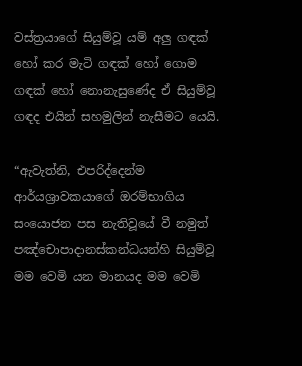වස්ත්‍රයාගේ සියුම්වූ යම් අලු ගඳක් හෝ කර මැටි ගඳක් හෝ ගොම ගඳක් හෝ නොනැසුණේද ඒ සියුම්වූ ගඳද එයින් සහමුලින් නැසීමට යෙයි.

“ඇවැත්නි, එපරිද්දෙන්ම ආර්යශ්‍රාවකයාගේ ඔරම්භාගිය සංයොජන පස නැතිවූයේ වී නමුත් පඤ්චොපාදානස්කන්ධයන්හි සියුම්වූ මම වෙමි යන මානයද මම වෙමි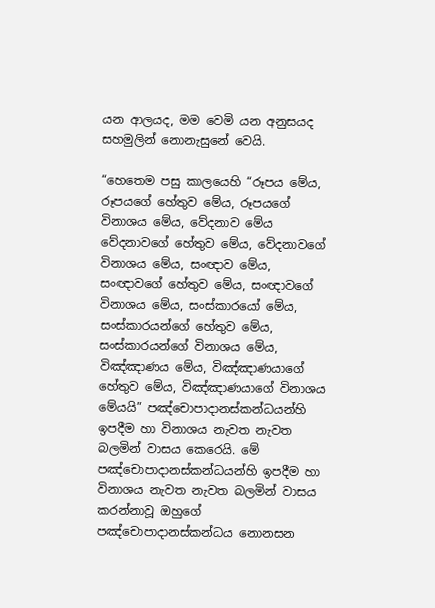යන ආලයද, මම වෙමි යන අනුසයද සහමුලින් නොනැසුනේ වෙයි.

“හෙතෙම පසු කාලයෙහි “රූපය මේය, රූපයගේ හේතුව මේය, රූපයගේ විනාශය මේය, වේදනාව මේය වේදනාවගේ හේතුව මේය, වේදනාවගේ විනාශය මේය, සංඥාව මේය, සංඥාවගේ හේතුව මේය, සංඥාවගේ විනාශය මේය, සංස්කාරයෝ මේය, සංස්කාරයන්ගේ හේතුව මේය, සංස්කාරයන්ගේ විනාශය මේය, විඤ්ඤාණය මේය, විඤ්ඤාණයාගේ හේතුව මේය, විඤ්ඤාණයාගේ විනාශය මේයයි” පඤ්චොපාදානස්කන්ධයන්හි ඉපදීම හා විනාශය නැවත නැවත බලමින් වාසය කෙරෙයි. මේ පඤ්චොපාදානස්කන්ධයන්හි ඉපදීම හා විනාශය නැවත නැවත බලමින් වාසය කරන්නාවූ ඔහුගේ පඤ්චොපාදානස්කන්ධය නොනසන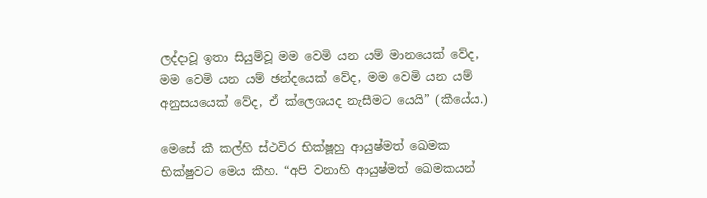ලද්දාවූ ඉතා සියුම්වූ මම වෙමි යන යම් මානයෙක් වේද, මම වෙමි යන යම් ඡන්දයෙක් වේද, මම වෙමි යන යම් අනුසයයෙක් වේද, ඒ ක්ලෙශයද නැසීමට යෙයි” (කීයේය.)

මෙසේ කී කල්හි ස්ථවිර භික්ෂූහු ආයුෂ්මත් ඛෙමක භික්ෂුවට මෙය කීහ. “අපි වනාහි ආයුෂ්මත් ඛෙමකයන්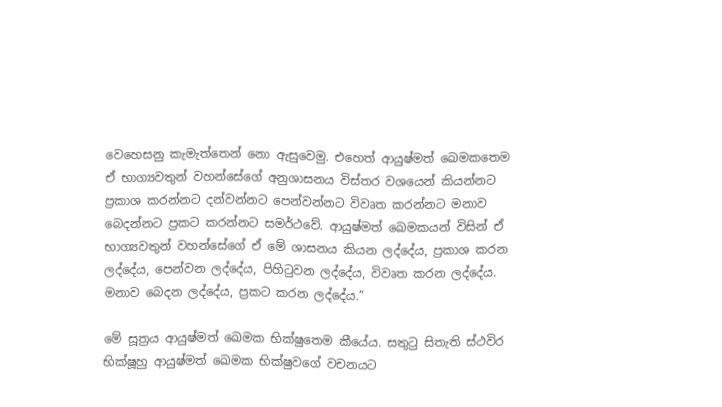වෙහෙසනු කැමැත්තෙන් නො ඇසුවෙමු. එහෙත් ආයුෂ්මත් ඛෙමකතෙම ඒ භාග්‍යවතුන් වහන්සේගේ අනුශාසනය විස්තර වශයෙන් කියන්නට ප්‍රකාශ කරන්නට දන්වන්නට පෙන්වන්නට විවෘත කරන්නට මනාව බෙදන්නට ප්‍රකට කරන්නට සමර්ථවේ. ආයුෂ්මත් ඛෙමකයන් විසින් ඒ භාග්‍යවතුන් වහන්සේගේ ඒ මේ ශාසනය කියන ලද්දේය, ප්‍රකාශ කරන ලද්දේය, පෙන්වන ලද්දේය, පිහිටුවන ලද්දේය, විවෘත කරන ලද්දේය. මනාව බෙදන ලද්දේය, ප්‍රකට කරන ලද්දේය.”

මේ සූත්‍රය ආයුෂ්මත් ඛෙමක භික්ෂුතෙම කීයේය. සතුටු සිතැති ස්ථවිර භික්ෂූහු ආයුෂ්මත් ඛෙමක භික්ෂුවගේ වචනයට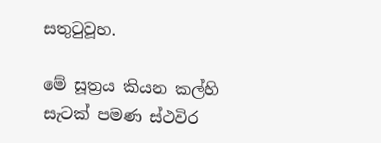සතුටුවූහ.

මේ සූත්‍රය කියන කල්හි සැටක් පමණ ස්ථවිර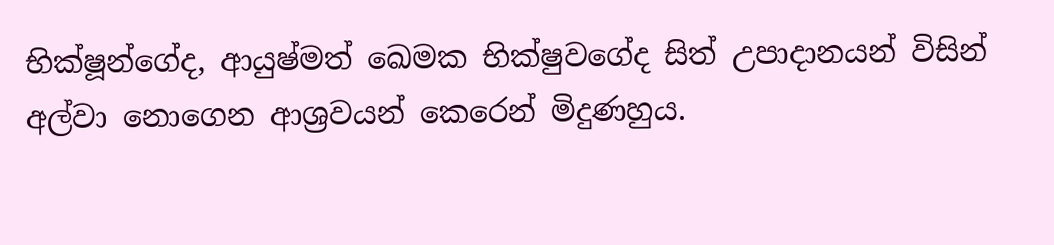භික්ෂූන්ගේද, ආයුෂ්මත් ඛෙමක භික්ෂුවගේද සිත් උපාදානයන් විසින් අල්වා නොගෙන ආශ්‍රවයන් කෙරෙන් මිදුණහුය.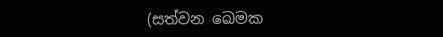(සත්වන ඛෙමක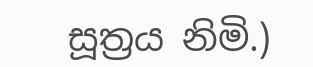සූත්‍රය නිමි.)